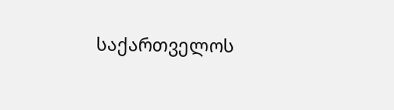საქართველოს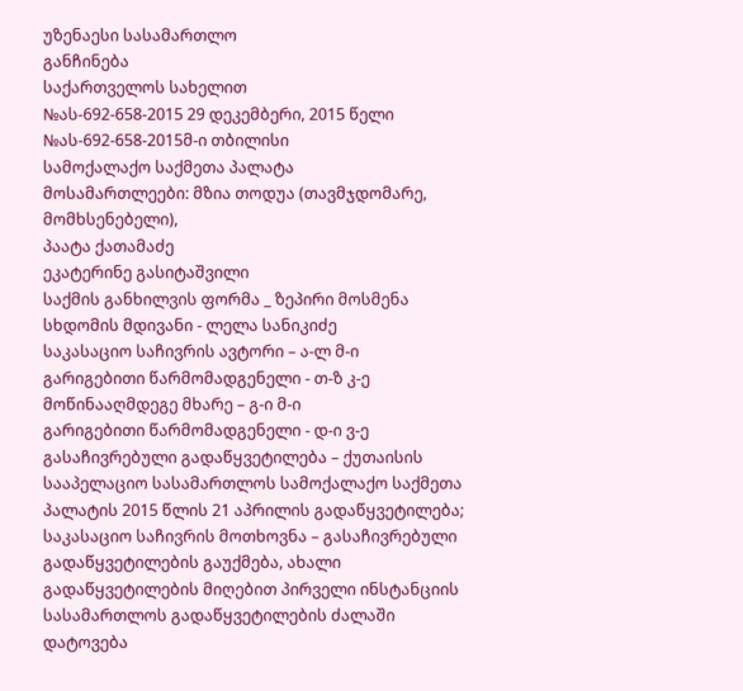უზენაესი სასამართლო
განჩინება
საქართველოს სახელით
№ას-692-658-2015 29 დეკემბერი, 2015 წელი
№ას-692-658-2015მ-ი თბილისი
სამოქალაქო საქმეთა პალატა
მოსამართლეები: მზია თოდუა (თავმჯდომარე, მომხსენებელი),
პაატა ქათამაძე
ეკატერინე გასიტაშვილი
საქმის განხილვის ფორმა _ ზეპირი მოსმენა
სხდომის მდივანი - ლელა სანიკიძე
საკასაციო საჩივრის ავტორი – ა-ლ მ-ი
გარიგებითი წარმომადგენელი - თ-ზ კ-ე
მოწინააღმდეგე მხარე – გ-ი მ-ი
გარიგებითი წარმომადგენელი - დ-ი ვ-ე
გასაჩივრებული გადაწყვეტილება – ქუთაისის სააპელაციო სასამართლოს სამოქალაქო საქმეთა პალატის 2015 წლის 21 აპრილის გადაწყვეტილება;
საკასაციო საჩივრის მოთხოვნა – გასაჩივრებული გადაწყვეტილების გაუქმება, ახალი გადაწყვეტილების მიღებით პირველი ინსტანციის სასამართლოს გადაწყვეტილების ძალაში დატოვება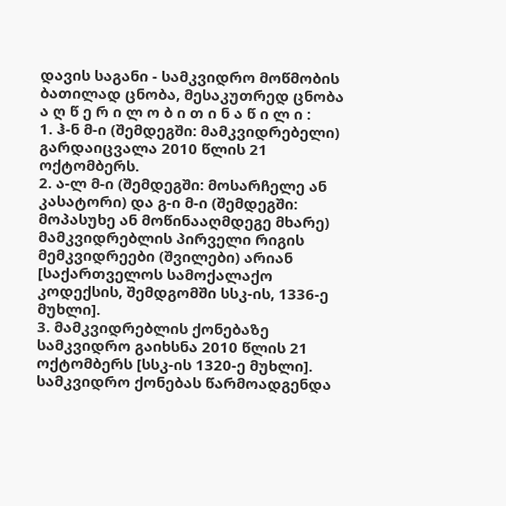დავის საგანი - სამკვიდრო მოწმობის ბათილად ცნობა, მესაკუთრედ ცნობა
ა ღ წ ე რ ი ლ ო ბ ი თ ი ნ ა წ ი ლ ი :
1. ჰ-ნ მ-ი (შემდეგში: მამკვიდრებელი) გარდაიცვალა 2010 წლის 21 ოქტომბერს.
2. ა-ლ მ-ი (შემდეგში: მოსარჩელე ან კასატორი) და გ-ი მ-ი (შემდეგში: მოპასუხე ან მოწინააღმდეგე მხარე) მამკვიდრებლის პირველი რიგის მემკვიდრეები (შვილები) არიან [საქართველოს სამოქალაქო კოდექსის, შემდგომში სსკ-ის, 1336-ე მუხლი].
3. მამკვიდრებლის ქონებაზე სამკვიდრო გაიხსნა 2010 წლის 21 ოქტომბერს [სსკ-ის 1320-ე მუხლი]. სამკვიდრო ქონებას წარმოადგენდა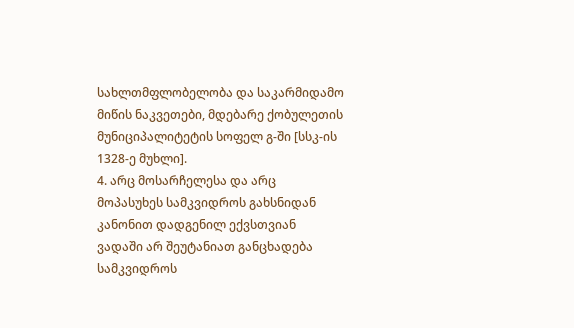სახლთმფლობელობა და საკარმიდამო მიწის ნაკვეთები, მდებარე ქობულეთის მუნიციპალიტეტის სოფელ გ-ში [სსკ-ის 1328-ე მუხლი].
4. არც მოსარჩელესა და არც მოპასუხეს სამკვიდროს გახსნიდან კანონით დადგენილ ექვსთვიან ვადაში არ შეუტანიათ განცხადება სამკვიდროს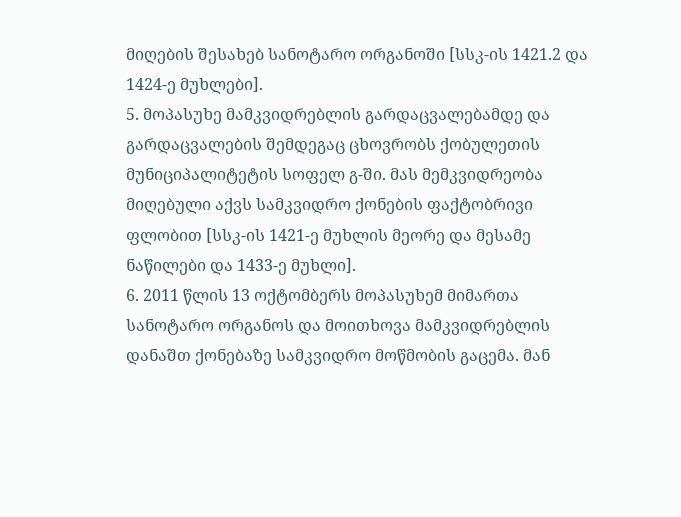მიღების შესახებ სანოტარო ორგანოში [სსკ-ის 1421.2 და 1424-ე მუხლები].
5. მოპასუხე მამკვიდრებლის გარდაცვალებამდე და გარდაცვალების შემდეგაც ცხოვრობს ქობულეთის მუნიციპალიტეტის სოფელ გ-ში. მას მემკვიდრეობა მიღებული აქვს სამკვიდრო ქონების ფაქტობრივი ფლობით [სსკ-ის 1421-ე მუხლის მეორე და მესამე ნაწილები და 1433-ე მუხლი].
6. 2011 წლის 13 ოქტომბერს მოპასუხემ მიმართა სანოტარო ორგანოს და მოითხოვა მამკვიდრებლის დანაშთ ქონებაზე სამკვიდრო მოწმობის გაცემა. მან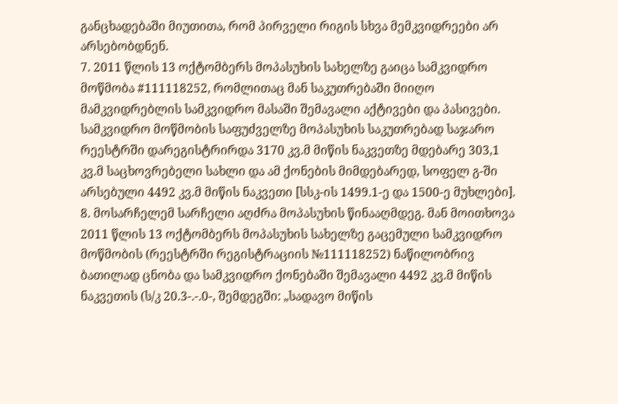განცხადებაში მიუთითა, რომ პირველი რიგის სხვა მემკვიდრეები არ არსებობდნენ.
7. 2011 წლის 13 ოქტომბერს მოპასუხის სახელზე გაიცა სამკვიდრო მოწმობა #111118252, რომლითაც მან საკუთრებაში მიიღო მამკვიდრებლის სამკვიდრო მასაში შემავალი აქტივები და პასივები. სამკვიდრო მოწმობის საფუძველზე მოპასუხის საკუთრებად საჯარო რეესტრში დარეგისტრირდა 3170 კვ.მ მიწის ნაკვეთზე მდებარე 303,1 კვ.მ საცხოვრებელი სახლი და ამ ქონების მიმდებარედ, სოფელ გ-ში არსებული 4492 კვ.მ მიწის ნაკვეთი [სსკ-ის 1499.1-ე და 1500-ე მუხლები].
8. მოსარჩელემ სარჩელი აღძრა მოპასუხის წინააღმდეგ. მან მოითხოვა 2011 წლის 13 ოქტომბერს მოპასუხის სახელზე გაცემული სამკვიდრო მოწმობის (რეესტრში რეგისტრაციის №111118252) ნაწილობრივ ბათილად ცნობა და სამკვიდრო ქონებაში შემავალი 4492 კვ.მ მიწის ნაკვეთის (ს/კ 20.3-.-.0-, შემდეგში: „სადავო მიწის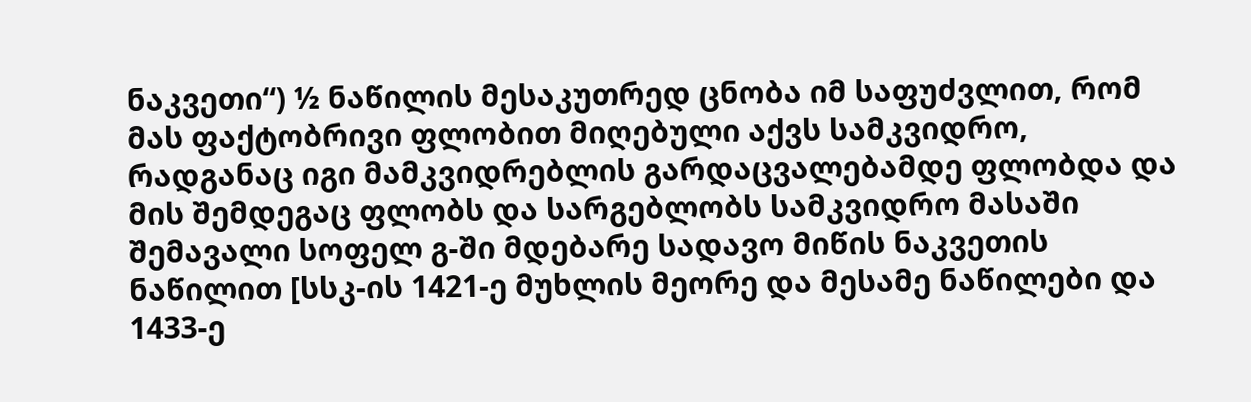ნაკვეთი“) ½ ნაწილის მესაკუთრედ ცნობა იმ საფუძვლით, რომ მას ფაქტობრივი ფლობით მიღებული აქვს სამკვიდრო, რადგანაც იგი მამკვიდრებლის გარდაცვალებამდე ფლობდა და მის შემდეგაც ფლობს და სარგებლობს სამკვიდრო მასაში შემავალი სოფელ გ-ში მდებარე სადავო მიწის ნაკვეთის ნაწილით [სსკ-ის 1421-ე მუხლის მეორე და მესამე ნაწილები და 1433-ე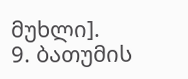მუხლი].
9. ბათუმის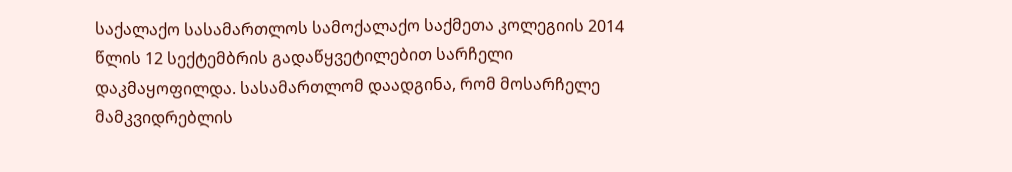საქალაქო სასამართლოს სამოქალაქო საქმეთა კოლეგიის 2014 წლის 12 სექტემბრის გადაწყვეტილებით სარჩელი დაკმაყოფილდა. სასამართლომ დაადგინა, რომ მოსარჩელე მამკვიდრებლის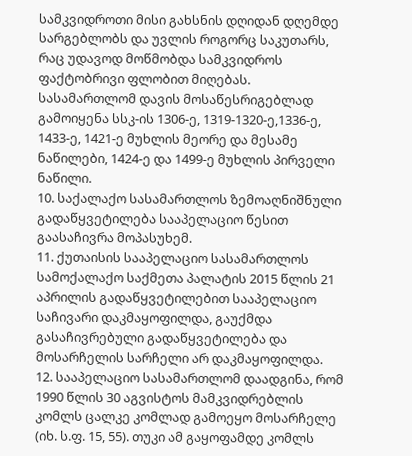სამკვიდროთი მისი გახსნის დღიდან დღემდე სარგებლობს და უვლის როგორც საკუთარს, რაც უდავოდ მოწმობდა სამკვიდროს ფაქტობრივი ფლობით მიღებას. სასამართლომ დავის მოსაწესრიგებლად გამოიყენა სსკ-ის 1306-ე, 1319-1320-ე,1336-ე, 1433-ე, 1421-ე მუხლის მეორე და მესამე ნაწილები, 1424-ე და 1499-ე მუხლის პირველი ნაწილი.
10. საქალაქო სასამართლოს ზემოაღნიშნული გადაწყვეტილება სააპელაციო წესით გაასაჩივრა მოპასუხემ.
11. ქუთაისის სააპელაციო სასამართლოს სამოქალაქო საქმეთა პალატის 2015 წლის 21 აპრილის გადაწყვეტილებით სააპელაციო საჩივარი დაკმაყოფილდა, გაუქმდა გასაჩივრებული გადაწყვეტილება და მოსარჩელის სარჩელი არ დაკმაყოფილდა.
12. სააპელაციო სასამართლომ დაადგინა, რომ 1990 წლის 30 აგვისტოს მამკვიდრებლის კომლს ცალკე კომლად გამოეყო მოსარჩელე (იხ. ს.ფ. 15, 55). თუკი ამ გაყოფამდე კომლს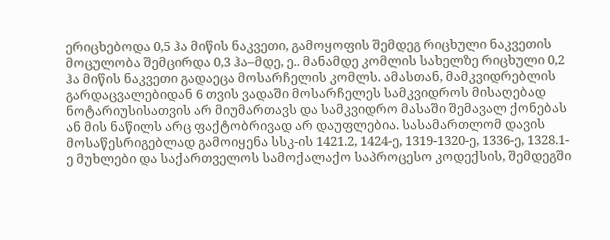ერიცხებოდა 0,5 ჰა მიწის ნაკვეთი, გამოყოფის შემდეგ რიცხული ნაკვეთის მოცულობა შემცირდა 0,3 ჰა–მდე, ე.. მანამდე კომლის სახელზე რიცხული 0,2 ჰა მიწის ნაკვეთი გადაეცა მოსარჩელის კომლს. ამასთან, მამკვიდრებლის გარდაცვალებიდან 6 თვის ვადაში მოსარჩელეს სამკვიდროს მისაღებად ნოტარიუსისათვის არ მიუმართავს და სამკვიდრო მასაში შემავალ ქონებას ან მის ნაწილს არც ფაქტობრივად არ დაუფლებია. სასამართლომ დავის მოსაწესრიგებლად გამოიყენა სსკ-ის 1421.2, 1424-ე, 1319-1320-ე, 1336-ე, 1328.1-ე მუხლები და საქართველოს სამოქალაქო საპროცესო კოდექსის, შემდეგში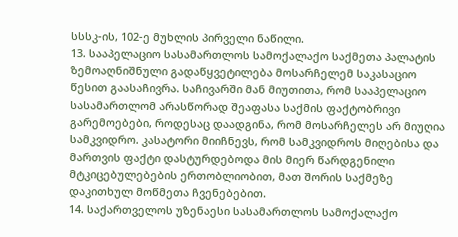სსსკ-ის, 102-ე მუხლის პირველი ნაწილი.
13. სააპელაციო სასამართლოს სამოქალაქო საქმეთა პალატის ზემოაღნიშნული გადაწყვეტილება მოსარჩელემ საკასაციო წესით გაასაჩივრა. საჩივარში მან მიუთითა, რომ სააპელაციო სასამართლომ არასწორად შეაფასა საქმის ფაქტობრივი გარემოებები, როდესაც დაადგინა, რომ მოსარჩელეს არ მიუღია სამკვიდრო. კასატორი მიიჩნევს, რომ სამკვიდროს მიღებისა და მართვის ფაქტი დასტურდებოდა მის მიერ წარდგენილი მტკიცებულებების ერთობლიობით, მათ შორის საქმეზე დაკითხულ მოწმეთა ჩვენებებით.
14. საქართველოს უზენაესი სასამართლოს სამოქალაქო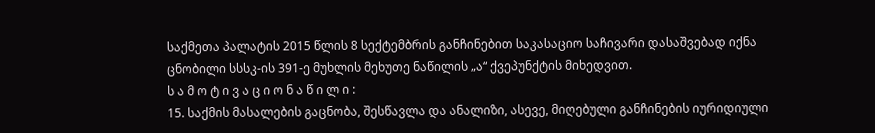საქმეთა პალატის 2015 წლის 8 სექტემბრის განჩინებით საკასაციო საჩივარი დასაშვებად იქნა ცნობილი სსსკ-ის 391-ე მუხლის მეხუთე ნაწილის „ა“ ქვეპუნქტის მიხედვით.
ს ა მ ო ტ ი ვ ა ც ი ო ნ ა წ ი ლ ი :
15. საქმის მასალების გაცნობა, შესწავლა და ანალიზი, ასევე, მიღებული განჩინების იურიდიული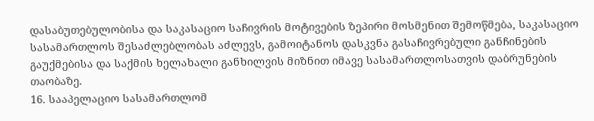დასაბუთებულობისა და საკასაციო საჩივრის მოტივების ზეპირი მოსმენით შემოწმება, საკასაციო სასამართლოს შესაძლებლობას აძლევს, გამოიტანოს დასკვნა გასაჩივრებული განჩინების გაუქმებისა და საქმის ხელახალი განხილვის მიზნით იმავე სასამართლოსათვის დაბრუნების თაობაზე.
16. სააპელაციო სასამართლომ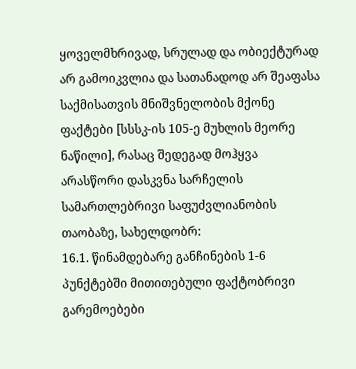ყოველმხრივად, სრულად და ობიექტურად არ გამოიკვლია და სათანადოდ არ შეაფასა საქმისათვის მნიშვნელობის მქონე ფაქტები [სსსკ-ის 105-ე მუხლის მეორე ნაწილი], რასაც შედეგად მოჰყვა არასწორი დასკვნა სარჩელის სამართლებრივი საფუძვლიანობის თაობაზე, სახელდობრ:
16.1. წინამდებარე განჩინების 1-6 პუნქტებში მითითებული ფაქტობრივი გარემოებები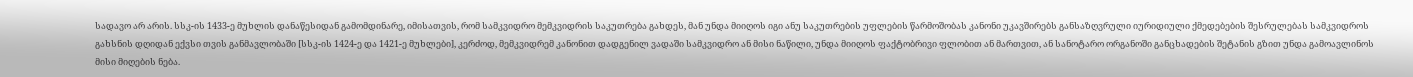სადავო არ არის. სსკ-ის 1433-ე მუხლის დანაწესიდან გამომდინარე, იმისათვის, რომ სამკვიდრო მემკვიდრის საკუთრება გახდეს, მან უნდა მიიღოს იგი ანუ საკუთრების უფლების წარმოშობას კანონი უკავშირებს განსაზღვრული იურიდიული ქმედებების შესრულებას სამკვიდროს გახსნის დღიდან ექვსი თვის განმავლობაში [სსკ-ის 1424-ე და 1421-ე მუხლები], კერძოდ, მემკვიდრემ კანონით დადგენილ ვადაში სამკვიდრო ან მისი ნაწილი, უნდა მიიღოს ფაქტობრივი ფლობით ან მართვით, ან სანოტარო ორგანოში განცხადების შეტანის გზით უნდა გამოავლინოს მისი მიღების ნება.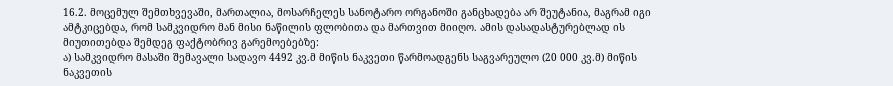16.2. მოცემულ შემთხვევაში, მართალია, მოსარჩელეს სანოტარო ორგანოში განცხადება არ შეუტანია, მაგრამ იგი ამტკიცებდა, რომ სამკვიდრო მან მისი ნაწილის ფლობითა და მართვით მიიღო. ამის დასადასტურებლად ის მიუთითებდა შემდეგ ფაქტობრივ გარემოებებზე:
ა) სამკვიდრო მასაში შემავალი სადავო 4492 კვ.მ მიწის ნაკვეთი წარმოადგენს საგვარეულო (20 000 კვ.მ) მიწის ნაკვეთის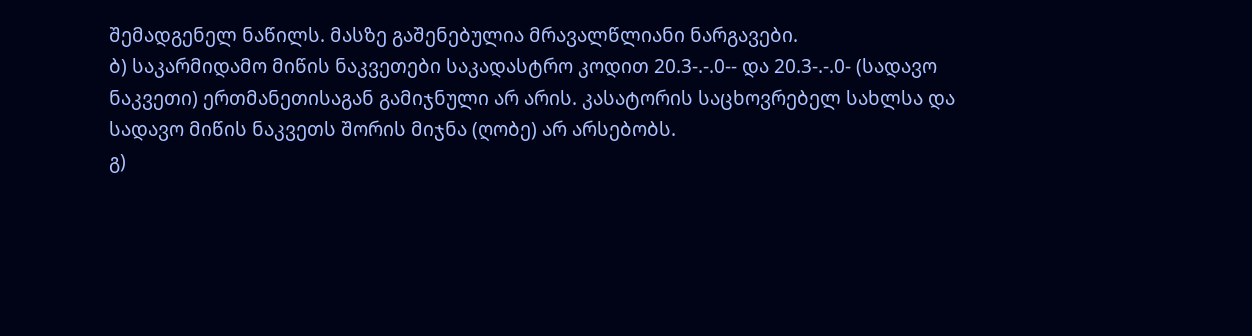შემადგენელ ნაწილს. მასზე გაშენებულია მრავალწლიანი ნარგავები.
ბ) საკარმიდამო მიწის ნაკვეთები საკადასტრო კოდით 20.3-.-.0-- და 20.3-.-.0- (სადავო ნაკვეთი) ერთმანეთისაგან გამიჯნული არ არის. კასატორის საცხოვრებელ სახლსა და სადავო მიწის ნაკვეთს შორის მიჯნა (ღობე) არ არსებობს.
გ)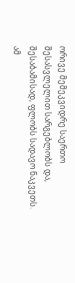ორივე მემეკვიდრე საერთო შესასვლელით სარგებლობს და, შესაბამისად, ფლობს სადავო ნაკვეთს.
ამ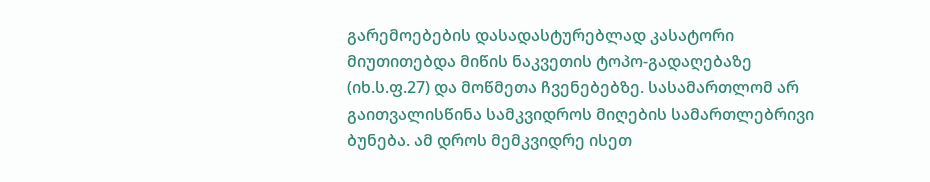გარემოებების დასადასტურებლად კასატორი მიუთითებდა მიწის ნაკვეთის ტოპო-გადაღებაზე (იხ.ს.ფ.27) და მოწმეთა ჩვენებებზე. სასამართლომ არ გაითვალისწინა სამკვიდროს მიღების სამართლებრივი ბუნება. ამ დროს მემკვიდრე ისეთ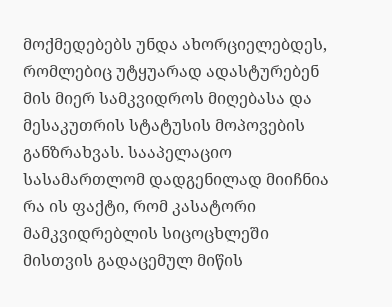მოქმედებებს უნდა ახორციელებდეს, რომლებიც უტყუარად ადასტურებენ მის მიერ სამკვიდროს მიღებასა და მესაკუთრის სტატუსის მოპოვების განზრახვას. სააპელაციო სასამართლომ დადგენილად მიიჩნია რა ის ფაქტი, რომ კასატორი მამკვიდრებლის სიცოცხლეში მისთვის გადაცემულ მიწის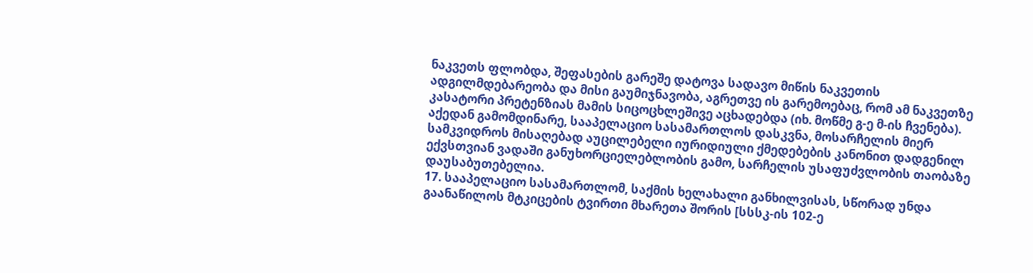ნაკვეთს ფლობდა, შეფასების გარეშე დატოვა სადავო მიწის ნაკვეთის ადგილმდებარეობა და მისი გაუმიჯნავობა, აგრეთვე ის გარემოებაც, რომ ამ ნაკვეთზე კასატორი პრეტენზიას მამის სიცოცხლეშივე აცხადებდა (იხ. მოწმე გ-ე მ-ის ჩვენება).
აქედან გამომდინარე, სააპელაციო სასამართლოს დასკვნა, მოსარჩელის მიერ სამკვიდროს მისაღებად აუცილებელი იურიდიული ქმედებების კანონით დადგენილ ექვსთვიან ვადაში განუხორციელებლობის გამო, სარჩელის უსაფუძვლობის თაობაზე დაუსაბუთებელია.
17. სააპელაციო სასამართლომ, საქმის ხელახალი განხილვისას, სწორად უნდა გაანაწილოს მტკიცების ტვირთი მხარეთა შორის [სსსკ-ის 102-ე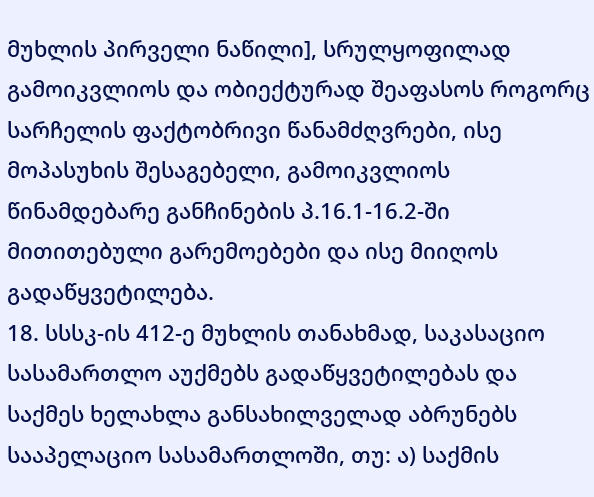მუხლის პირველი ნაწილი], სრულყოფილად გამოიკვლიოს და ობიექტურად შეაფასოს როგორც სარჩელის ფაქტობრივი წანამძღვრები, ისე მოპასუხის შესაგებელი, გამოიკვლიოს წინამდებარე განჩინების პ.16.1-16.2-ში მითითებული გარემოებები და ისე მიიღოს გადაწყვეტილება.
18. სსსკ-ის 412-ე მუხლის თანახმად, საკასაციო სასამართლო აუქმებს გადაწყვეტილებას და საქმეს ხელახლა განსახილველად აბრუნებს სააპელაციო სასამართლოში, თუ: ა) საქმის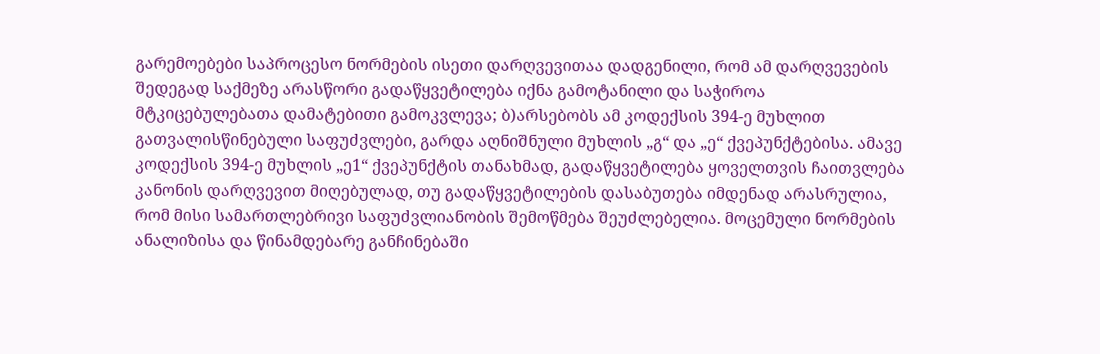გარემოებები საპროცესო ნორმების ისეთი დარღვევითაა დადგენილი, რომ ამ დარღვევების შედეგად საქმეზე არასწორი გადაწყვეტილება იქნა გამოტანილი და საჭიროა მტკიცებულებათა დამატებითი გამოკვლევა; ბ)არსებობს ამ კოდექსის 394-ე მუხლით გათვალისწინებული საფუძვლები, გარდა აღნიშნული მუხლის „გ“ და „ე“ ქვეპუნქტებისა. ამავე კოდექსის 394-ე მუხლის „ე1“ ქვეპუნქტის თანახმად, გადაწყვეტილება ყოველთვის ჩაითვლება კანონის დარღვევით მიღებულად, თუ გადაწყვეტილების დასაბუთება იმდენად არასრულია, რომ მისი სამართლებრივი საფუძვლიანობის შემოწმება შეუძლებელია. მოცემული ნორმების ანალიზისა და წინამდებარე განჩინებაში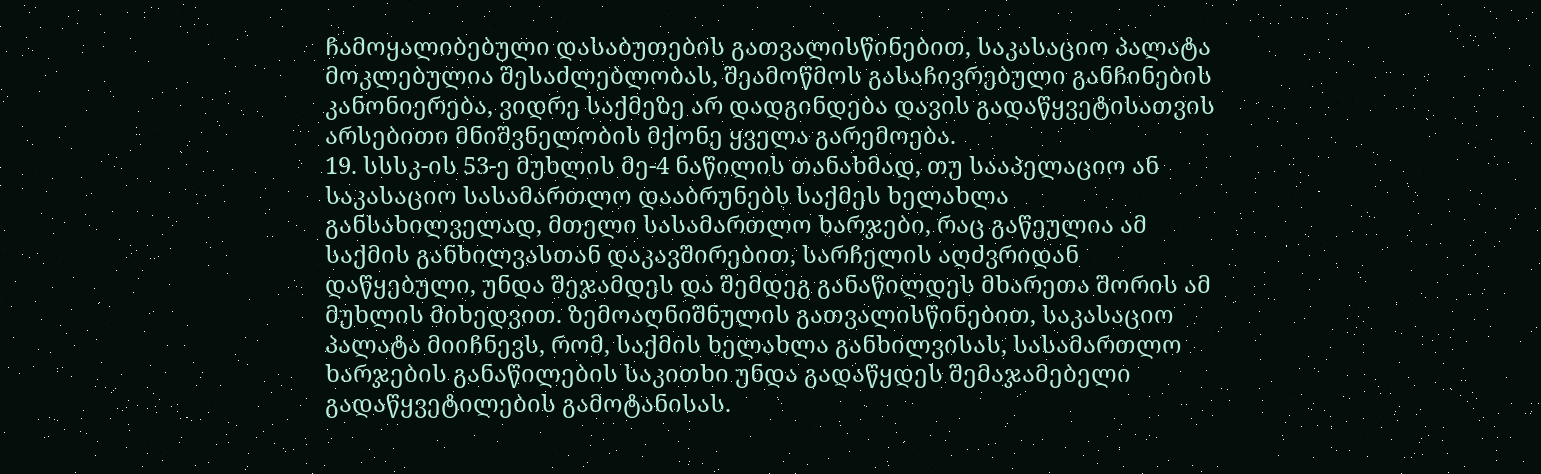ჩამოყალიბებული დასაბუთების გათვალისწინებით, საკასაციო პალატა მოკლებულია შესაძლებლობას, შეამოწმოს გასაჩივრებული განჩინების კანონიერება, ვიდრე საქმეზე არ დადგინდება დავის გადაწყვეტისათვის არსებითი მნიშვნელობის მქონე ყველა გარემოება.
19. სსსკ-ის 53-ე მუხლის მე-4 ნაწილის თანახმად, თუ სააპელაციო ან საკასაციო სასამართლო დააბრუნებს საქმეს ხელახლა განსახილველად, მთელი სასამართლო ხარჯები, რაც გაწეულია ამ საქმის განხილვასთან დაკავშირებით, სარჩელის აღძვრიდან დაწყებული, უნდა შეჯამდეს და შემდეგ განაწილდეს მხარეთა შორის ამ მუხლის მიხედვით. ზემოაღნიშნულის გათვალისწინებით, საკასაციო პალატა მიიჩნევს, რომ, საქმის ხელახლა განხილვისას, სასამართლო ხარჯების განაწილების საკითხი უნდა გადაწყდეს შემაჯამებელი გადაწყვეტილების გამოტანისას.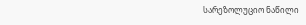სარეზოლუციო ნაწილი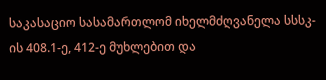საკასაციო სასამართლომ იხელმძღვანელა სსსკ-ის 408.1-ე, 412-ე მუხლებით და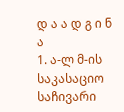დ ა ა დ გ ი ნ ა
1. ა-ლ მ-ის საკასაციო საჩივარი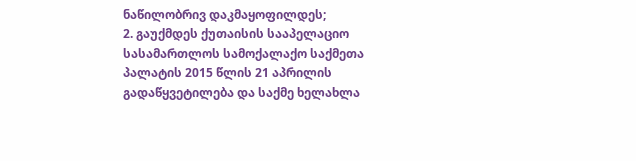ნაწილობრივ დაკმაყოფილდეს;
2. გაუქმდეს ქუთაისის სააპელაციო სასამართლოს სამოქალაქო საქმეთა პალატის 2015 წლის 21 აპრილის გადაწყვეტილება და საქმე ხელახლა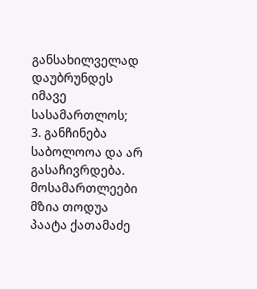განსახილველად დაუბრუნდეს იმავე სასამართლოს;
3. განჩინება საბოლოოა და არ გასაჩივრდება.
მოსამართლეები მზია თოდუა
პაატა ქათამაძე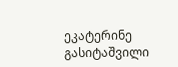ეკატერინე გასიტაშვილი